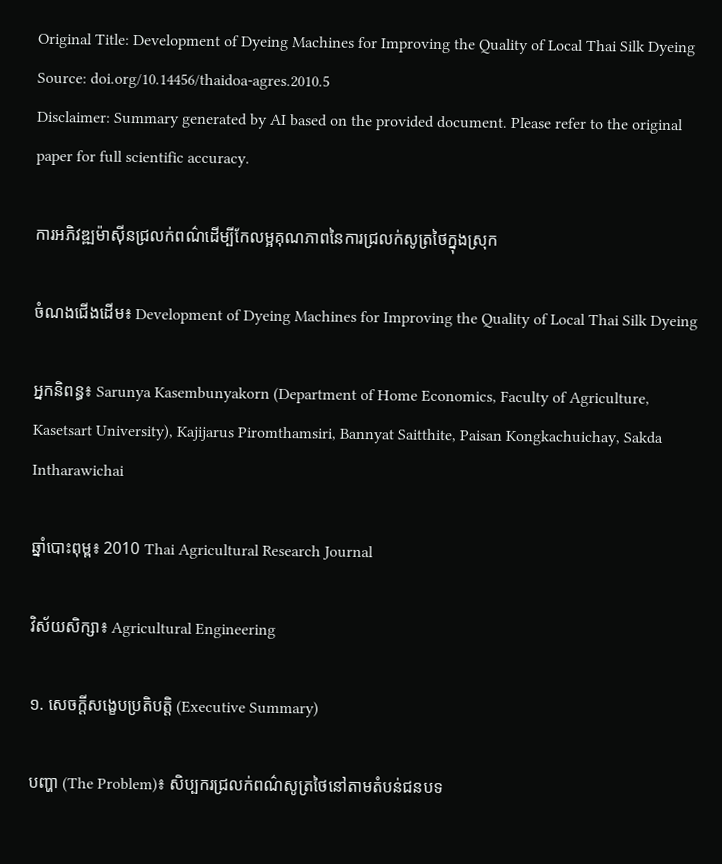Original Title: Development of Dyeing Machines for Improving the Quality of Local Thai Silk Dyeing
Source: doi.org/10.14456/thaidoa-agres.2010.5
Disclaimer: Summary generated by AI based on the provided document. Please refer to the original paper for full scientific accuracy.

ការអភិវឌ្ឍម៉ាស៊ីនជ្រលក់ពណ៌ដើម្បីកែលម្អគុណភាពនៃការជ្រលក់សូត្រថៃក្នុងស្រុក

ចំណងជើងដើម៖ Development of Dyeing Machines for Improving the Quality of Local Thai Silk Dyeing

អ្នកនិពន្ធ៖ Sarunya Kasembunyakorn (Department of Home Economics, Faculty of Agriculture, Kasetsart University), Kajijarus Piromthamsiri, Bannyat Saitthite, Paisan Kongkachuichay, Sakda Intharawichai

ឆ្នាំបោះពុម្ព៖ 2010 Thai Agricultural Research Journal

វិស័យសិក្សា៖ Agricultural Engineering

១. សេចក្តីសង្ខេបប្រតិបត្តិ (Executive Summary)

បញ្ហា (The Problem)៖ សិប្បករជ្រលក់ពណ៌សូត្រថៃនៅតាមតំបន់ជនបទ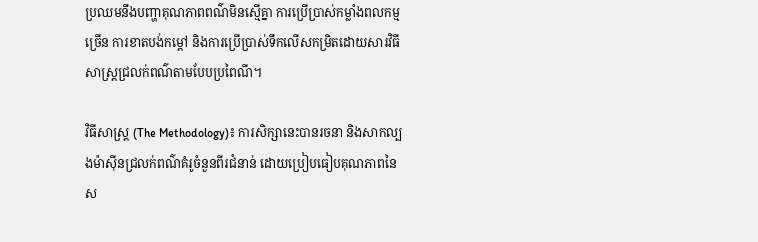ប្រឈមនឹងបញ្ហាគុណភាពពណ៌មិនស្មើគ្នា ការប្រើប្រាស់កម្លាំងពលកម្មច្រើន ការខាតបង់កម្ដៅ និងការប្រើប្រាស់ទឹកលើសកម្រិតដោយសារវិធីសាស្ត្រជ្រលក់ពណ៌តាមបែបប្រពៃណី។

វិធីសាស្ត្រ (The Methodology)៖ ការសិក្សានេះបានរចនា និងសាកល្បងម៉ាស៊ីនជ្រលក់ពណ៌គំរូចំនួនពីរជំនាន់ ដោយប្រៀបធៀបគុណភាពនៃស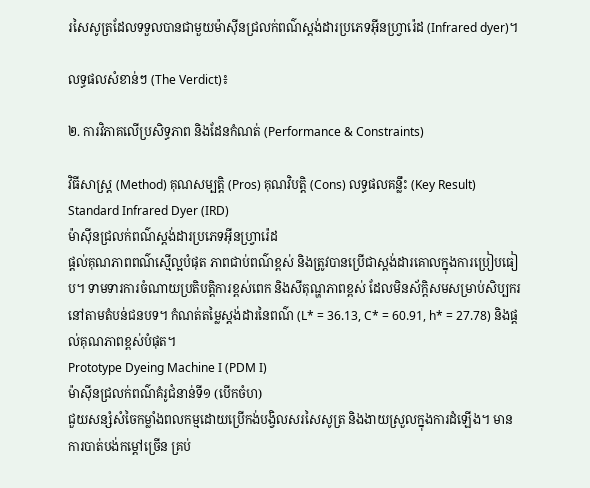រសៃសូត្រដែលទទួលបានជាមួយម៉ាស៊ីនជ្រលក់ពណ៌ស្ដង់ដារប្រភេទអ៊ីនហ្វ្រារ៉េដ (Infrared dyer)។

លទ្ធផលសំខាន់ៗ (The Verdict)៖

២. ការវិភាគលើប្រសិទ្ធភាព និងដែនកំណត់ (Performance & Constraints)

វិធីសាស្ត្រ (Method) គុណសម្បត្តិ (Pros) គុណវិបត្តិ (Cons) លទ្ធផលគន្លឹះ (Key Result)
Standard Infrared Dyer (IRD)
ម៉ាស៊ីនជ្រលក់ពណ៌ស្ដង់ដារប្រភេទអ៊ីនហ្វ្រារ៉េដ
ផ្តល់គុណភាពពណ៌ស្មើល្អបំផុត ភាពជាប់ពណ៌ខ្ពស់ និងត្រូវបានប្រើជាស្តង់ដារគោលក្នុងការប្រៀបធៀប។ ទាមទារការចំណាយប្រតិបត្តិការខ្ពស់ពេក និងសីតុណ្ហភាពខ្ពស់ ដែលមិនស័ក្តិសមសម្រាប់សិប្បករនៅតាមតំបន់ជនបទ។ កំណត់តម្លៃស្តង់ដារនៃពណ៌ (L* = 36.13, C* = 60.91, h* = 27.78) និងផ្តល់គុណភាពខ្ពស់បំផុត។
Prototype Dyeing Machine I (PDM I)
ម៉ាស៊ីនជ្រលក់ពណ៌គំរូជំនាន់ទី១ (បើកចំហ)
ជួយសន្សំសំចៃកម្លាំងពលកម្មដោយប្រើកង់បង្វិលសរសៃសូត្រ និងងាយស្រួលក្នុងការដំឡើង។ មានការបាត់បង់កម្ដៅច្រើន គ្រប់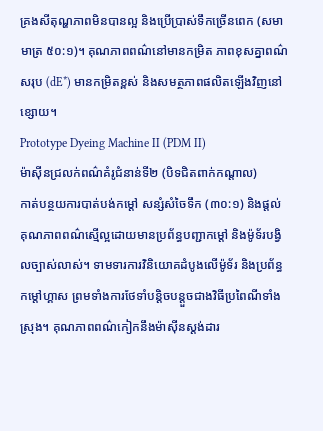គ្រងសីតុណ្ហភាពមិនបានល្អ និងប្រើប្រាស់ទឹកច្រើនពេក (សមាមាត្រ ៥០:១)។ គុណភាពពណ៌នៅមានកម្រិត ភាពខុសគ្នាពណ៌សរុប (dE*) មានកម្រិតខ្ពស់ និងសមត្ថភាពផលិតឡើងវិញនៅខ្សោយ។
Prototype Dyeing Machine II (PDM II)
ម៉ាស៊ីនជ្រលក់ពណ៌គំរូជំនាន់ទី២ (បិទជិតពាក់កណ្តាល)
កាត់បន្ថយការបាត់បង់កម្ដៅ សន្សំសំចៃទឹក (៣០:១) និងផ្តល់គុណភាពពណ៌ស្មើល្អដោយមានប្រព័ន្ធបញ្ជាកម្ដៅ និងម៉ូទ័របង្វិលច្បាស់លាស់។ ទាមទារការវិនិយោគដំបូងលើម៉ូទ័រ និងប្រព័ន្ធកម្តៅហ្គាស ព្រមទាំងការថែទាំបន្តិចបន្តួចជាងវិធីប្រពៃណីទាំងស្រុង។ គុណភាពពណ៌កៀកនឹងម៉ាស៊ីនស្ដង់ដារ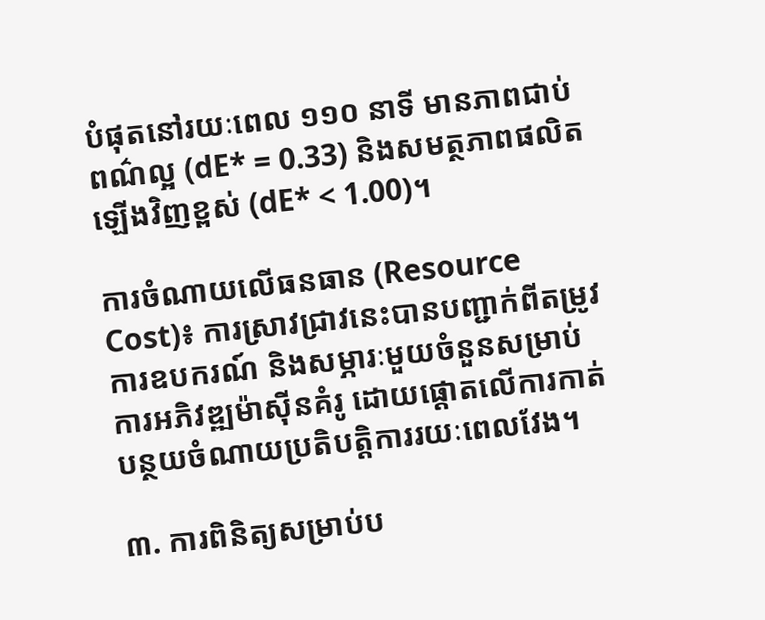បំផុតនៅរយៈពេល ១១០ នាទី មានភាពជាប់ពណ៌ល្អ (dE* = 0.33) និងសមត្ថភាពផលិតឡើងវិញខ្ពស់ (dE* < 1.00)។

ការចំណាយលើធនធាន (Resource Cost)៖ ការស្រាវជ្រាវនេះបានបញ្ជាក់ពីតម្រូវការឧបករណ៍ និងសម្ភារៈមួយចំនួនសម្រាប់ការអភិវឌ្ឍម៉ាស៊ីនគំរូ ដោយផ្តោតលើការកាត់បន្ថយចំណាយប្រតិបត្តិការរយៈពេលវែង។

៣. ការពិនិត្យសម្រាប់ប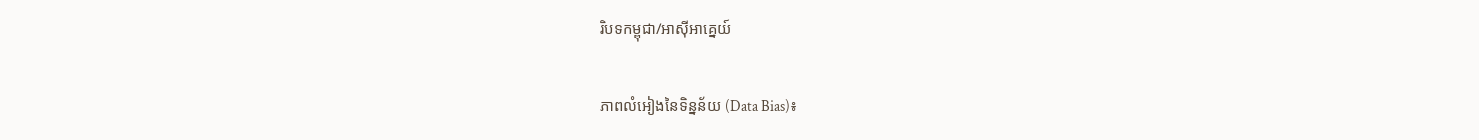រិបទកម្ពុជា/អាស៊ីអាគ្នេយ៍

ភាពលំអៀងនៃទិន្នន័យ (Data Bias)៖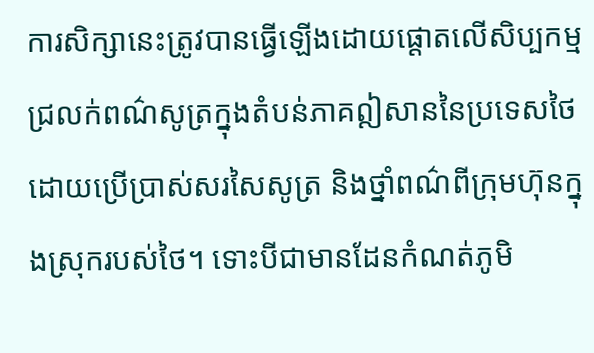ការសិក្សានេះត្រូវបានធ្វើឡើងដោយផ្តោតលើសិប្បកម្មជ្រលក់ពណ៌សូត្រក្នុងតំបន់ភាគឦសាននៃប្រទេសថៃ ដោយប្រើប្រាស់សរសៃសូត្រ និងថ្នាំពណ៌ពីក្រុមហ៊ុនក្នុងស្រុករបស់ថៃ។ ទោះបីជាមានដែនកំណត់ភូមិ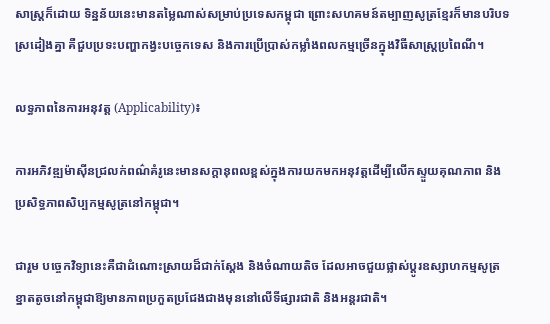សាស្ត្រក៏ដោយ ទិន្នន័យនេះមានតម្លៃណាស់សម្រាប់ប្រទេសកម្ពុជា ព្រោះសហគមន៍តម្បាញសូត្រខ្មែរក៏មានបរិបទស្រដៀងគ្នា គឺជួបប្រទះបញ្ហាកង្វះបច្ចេកទេស និងការប្រើប្រាស់កម្លាំងពលកម្មច្រើនក្នុងវិធីសាស្ត្រប្រពៃណី។

លទ្ធភាពនៃការអនុវត្ត (Applicability)៖

ការអភិវឌ្ឍម៉ាស៊ីនជ្រលក់ពណ៌គំរូនេះមានសក្តានុពលខ្ពស់ក្នុងការយកមកអនុវត្តដើម្បីលើកស្ទួយគុណភាព និងប្រសិទ្ធភាពសិប្បកម្មសូត្រនៅកម្ពុជា។

ជារួម បច្ចេកវិទ្យានេះគឺជាដំណោះស្រាយដ៏ជាក់ស្តែង និងចំណាយតិច ដែលអាចជួយផ្លាស់ប្តូរឧស្សាហកម្មសូត្រខ្នាតតូចនៅកម្ពុជាឱ្យមានភាពប្រកួតប្រជែងជាងមុននៅលើទីផ្សារជាតិ និងអន្តរជាតិ។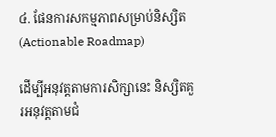៤. ផែនការសកម្មភាពសម្រាប់និស្សិត (Actionable Roadmap)

ដើម្បីអនុវត្តតាមការសិក្សានេះ និស្សិតគួរអនុវត្តតាមជំ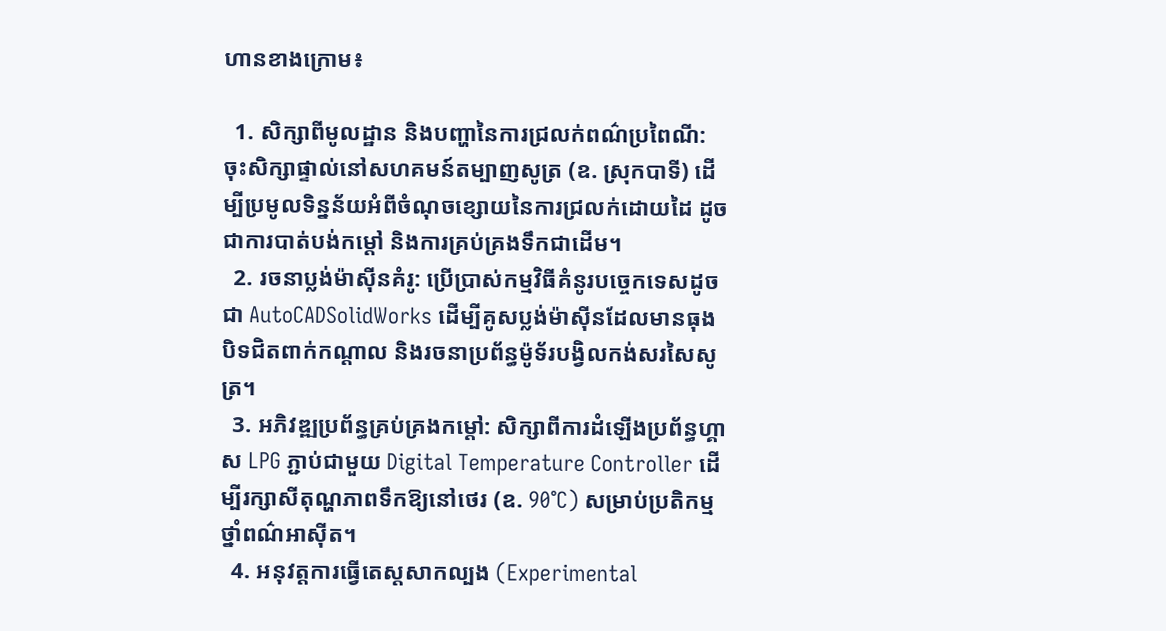ហានខាងក្រោម៖

  1. សិក្សាពីមូលដ្ឋាន និងបញ្ហានៃការជ្រលក់ពណ៌ប្រពៃណី: ចុះសិក្សាផ្ទាល់នៅសហគមន៍តម្បាញសូត្រ (ឧ. ស្រុកបាទី) ដើម្បីប្រមូលទិន្នន័យអំពីចំណុចខ្សោយនៃការជ្រលក់ដោយដៃ ដូចជាការបាត់បង់កម្ដៅ និងការគ្រប់គ្រងទឹកជាដើម។
  2. រចនាប្លង់ម៉ាស៊ីនគំរូ: ប្រើប្រាស់កម្មវិធីគំនូរបច្ចេកទេសដូចជា AutoCADSolidWorks ដើម្បីគូសប្លង់ម៉ាស៊ីនដែលមានធុងបិទជិតពាក់កណ្តាល និងរចនាប្រព័ន្ធម៉ូទ័របង្វិលកង់សរសៃសូត្រ។
  3. អភិវឌ្ឍប្រព័ន្ធគ្រប់គ្រងកម្ដៅ: សិក្សាពីការដំឡើងប្រព័ន្ធហ្គាស LPG ភ្ជាប់ជាមួយ Digital Temperature Controller ដើម្បីរក្សាសីតុណ្ហភាពទឹកឱ្យនៅថេរ (ឧ. 90°C) សម្រាប់ប្រតិកម្មថ្នាំពណ៌អាស៊ីត។
  4. អនុវត្តការធ្វើតេស្តសាកល្បង (Experimental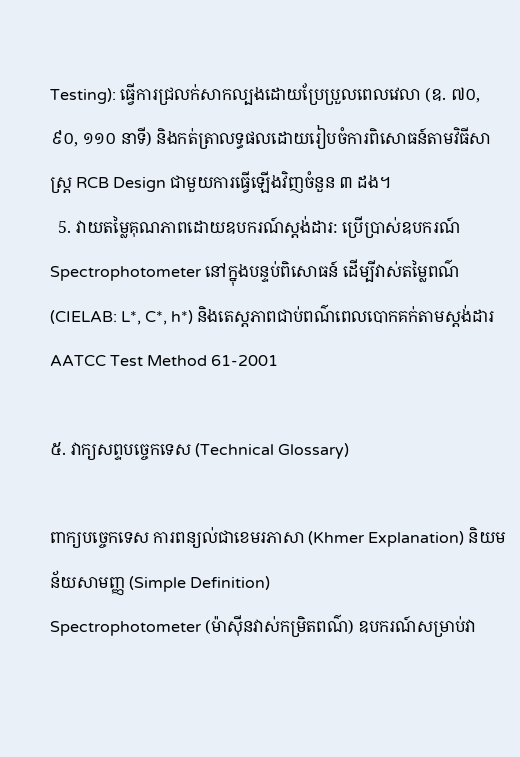Testing): ធ្វើការជ្រលក់សាកល្បងដោយប្រែប្រួលពេលវេលា (ឧ. ៧០, ៩០, ១១០ នាទី) និងកត់ត្រាលទ្ធផលដោយរៀបចំការពិសោធន៍តាមវិធីសាស្ត្រ RCB Design ជាមួយការធ្វើឡើងវិញចំនួន ៣ ដង។
  5. វាយតម្លៃគុណភាពដោយឧបករណ៍ស្តង់ដារ: ប្រើប្រាស់ឧបករណ៍ Spectrophotometer នៅក្នុងបន្ទប់ពិសោធន៍ ដើម្បីវាស់តម្លៃពណ៌ (CIELAB: L*, C*, h*) និងតេស្តភាពជាប់ពណ៌ពេលបោកគក់តាមស្តង់ដារ AATCC Test Method 61-2001

៥. វាក្យសព្ទបច្ចេកទេស (Technical Glossary)

ពាក្យបច្ចេកទេស ការពន្យល់ជាខេមរភាសា (Khmer Explanation) និយមន័យសាមញ្ញ (Simple Definition)
Spectrophotometer (ម៉ាស៊ីនវាស់កម្រិតពណ៌) ឧបករណ៍សម្រាប់វា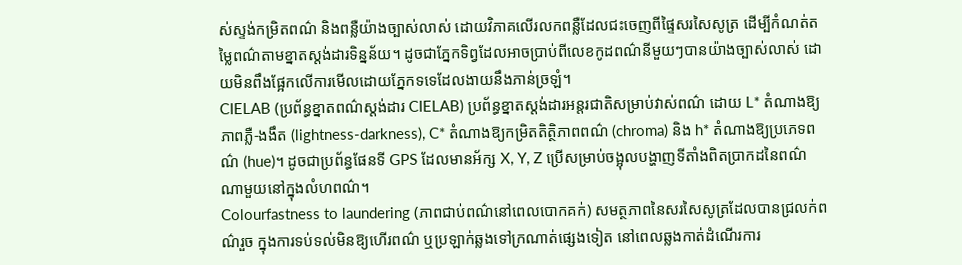ស់ស្ទង់កម្រិតពណ៌ និងពន្លឺយ៉ាងច្បាស់លាស់ ដោយវិភាគលើរលកពន្លឺដែលជះចេញពីផ្ទៃសរសៃសូត្រ ដើម្បីកំណត់តម្លៃពណ៌តាមខ្នាតស្តង់ដារទិន្នន័យ។ ដូចជាភ្នែកទិព្វដែលអាចប្រាប់ពីលេខកូដពណ៌នីមួយៗបានយ៉ាងច្បាស់លាស់ ដោយមិនពឹងផ្អែកលើការមើលដោយភ្នែកទទេដែលងាយនឹងភាន់ច្រឡំ។
CIELAB (ប្រព័ន្ធខ្នាតពណ៌ស្តង់ដារ CIELAB) ប្រព័ន្ធខ្នាតស្តង់ដារអន្តរជាតិសម្រាប់វាស់ពណ៌ ដោយ L* តំណាងឱ្យភាពភ្លឺ-ងងឹត (lightness-darkness), C* តំណាងឱ្យកម្រិតតិត្ថិភាពពណ៌ (chroma) និង h* តំណាងឱ្យប្រភេទពណ៌ (hue)។ ដូចជាប្រព័ន្ធផែនទី GPS ដែលមានអ័ក្ស X, Y, Z ប្រើសម្រាប់ចង្អុលបង្ហាញទីតាំងពិតប្រាកដនៃពណ៌ណាមួយនៅក្នុងលំហពណ៌។
Colourfastness to laundering (ភាពជាប់ពណ៌នៅពេលបោកគក់) សមត្ថភាពនៃសរសៃសូត្រដែលបានជ្រលក់ពណ៌រួច ក្នុងការទប់ទល់មិនឱ្យហើរពណ៌ ឬប្រឡាក់ឆ្លងទៅក្រណាត់ផ្សេងទៀត នៅពេលឆ្លងកាត់ដំណើរការ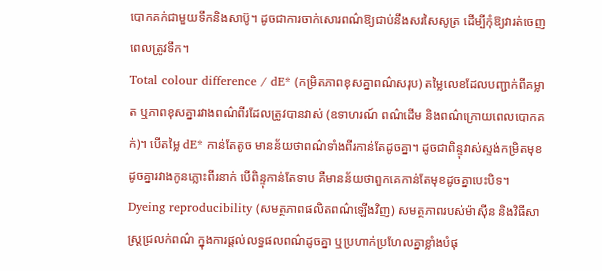បោកគក់ជាមួយទឹកនិងសាប៊ូ។ ដូចជាការចាក់សោរពណ៌ឱ្យជាប់នឹងសរសៃសូត្រ ដើម្បីកុំឱ្យវារត់ចេញពេលត្រូវទឹក។
Total colour difference / dE* (កម្រិតភាពខុសគ្នាពណ៌សរុប) តម្លៃលេខដែលបញ្ជាក់ពីគម្លាត ឬភាពខុសគ្នារវាងពណ៌ពីរដែលត្រូវបានវាស់ (ឧទាហរណ៍ ពណ៌ដើម និងពណ៌ក្រោយពេលបោកគក់)។ បើតម្លៃ dE* កាន់តែតូច មានន័យថាពណ៌ទាំងពីរកាន់តែដូចគ្នា។ ដូចជាពិន្ទុវាស់ស្ទង់កម្រិតមុខដូចគ្នារវាងកូនភ្លោះពីរនាក់ បើពិន្ទុកាន់តែទាប គឺមានន័យថាពួកគេកាន់តែមុខដូចគ្នាបេះបិទ។
Dyeing reproducibility (សមត្ថភាពផលិតពណ៌ឡើងវិញ) សមត្ថភាពរបស់ម៉ាស៊ីន និងវិធីសាស្ត្រជ្រលក់ពណ៌ ក្នុងការផ្តល់លទ្ធផលពណ៌ដូចគ្នា ឬប្រហាក់ប្រហែលគ្នាខ្លាំងបំផុ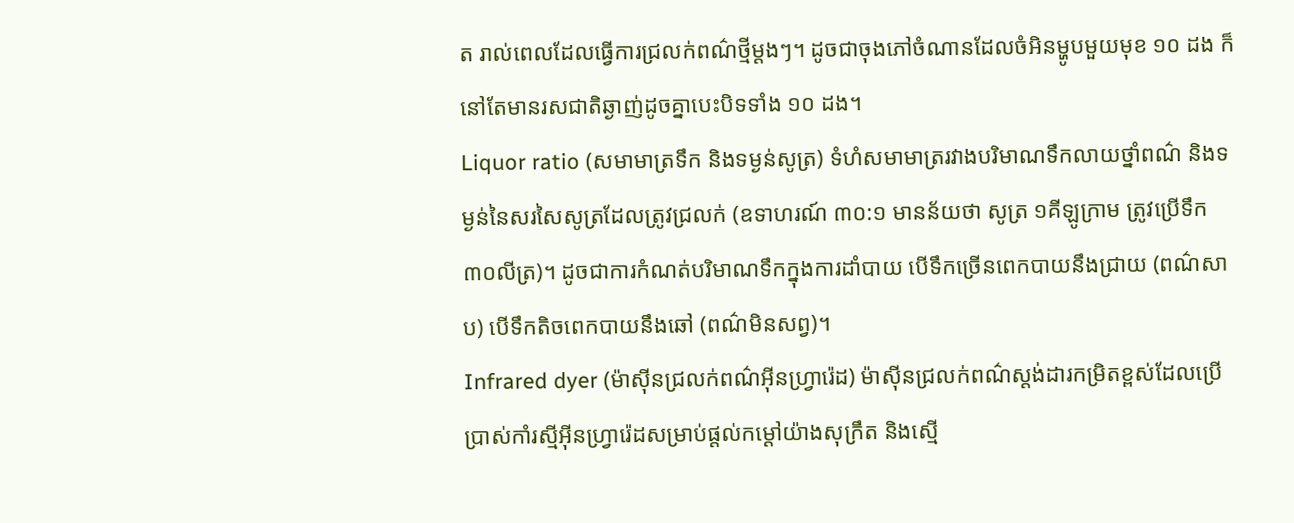ត រាល់ពេលដែលធ្វើការជ្រលក់ពណ៌ថ្មីម្តងៗ។ ដូចជាចុងភៅចំណានដែលចំអិនម្ហូបមួយមុខ ១០ ដង ក៏នៅតែមានរសជាតិឆ្ងាញ់ដូចគ្នាបេះបិទទាំង ១០ ដង។
Liquor ratio (សមាមាត្រទឹក និងទម្ងន់សូត្រ) ទំហំសមាមាត្ររវាងបរិមាណទឹកលាយថ្នាំពណ៌ និងទម្ងន់នៃសរសៃសូត្រដែលត្រូវជ្រលក់ (ឧទាហរណ៍ ៣០:១ មានន័យថា សូត្រ ១គីឡូក្រាម ត្រូវប្រើទឹក ៣០លីត្រ)។ ដូចជាការកំណត់បរិមាណទឹកក្នុងការដាំបាយ បើទឹកច្រើនពេកបាយនឹងជ្រាយ (ពណ៌សាប) បើទឹកតិចពេកបាយនឹងឆៅ (ពណ៌មិនសព្វ)។
Infrared dyer (ម៉ាស៊ីនជ្រលក់ពណ៌អ៊ីនហ្វ្រារ៉េដ) ម៉ាស៊ីនជ្រលក់ពណ៌ស្តង់ដារកម្រិតខ្ពស់ដែលប្រើប្រាស់កាំរស្មីអ៊ីនហ្វ្រារ៉េដសម្រាប់ផ្តល់កម្ដៅយ៉ាងសុក្រឹត និងស្មើ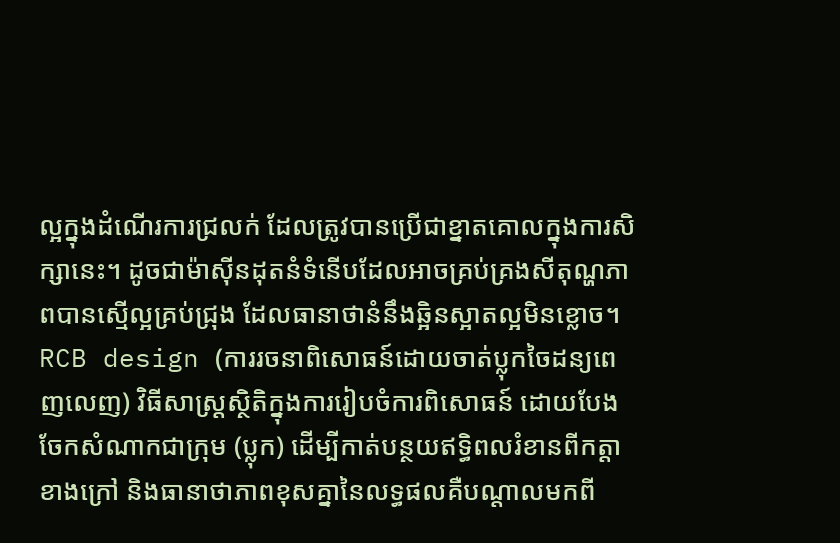ល្អក្នុងដំណើរការជ្រលក់ ដែលត្រូវបានប្រើជាខ្នាតគោលក្នុងការសិក្សានេះ។ ដូចជាម៉ាស៊ីនដុតនំទំនើបដែលអាចគ្រប់គ្រងសីតុណ្ហភាពបានស្មើល្អគ្រប់ជ្រុង ដែលធានាថានំនឹងឆ្អិនស្អាតល្អមិនខ្លោច។
RCB design (ការរចនាពិសោធន៍ដោយចាត់ប្លុកចៃដន្យពេញលេញ) វិធីសាស្ត្រស្ថិតិក្នុងការរៀបចំការពិសោធន៍ ដោយបែងចែកសំណាកជាក្រុម (ប្លុក) ដើម្បីកាត់បន្ថយឥទ្ធិពលរំខានពីកត្តាខាងក្រៅ និងធានាថាភាពខុសគ្នានៃលទ្ធផលគឺបណ្តាលមកពី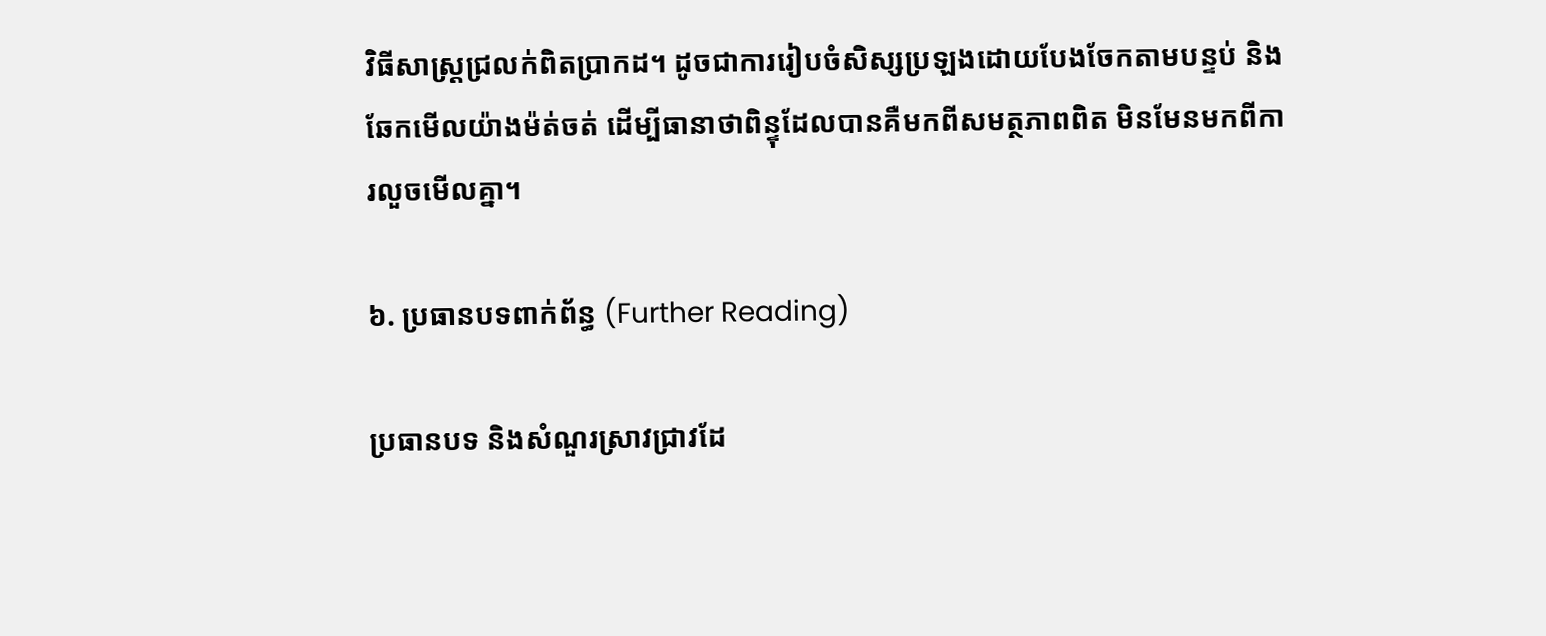វិធីសាស្ត្រជ្រលក់ពិតប្រាកដ។ ដូចជាការរៀបចំសិស្សប្រឡងដោយបែងចែកតាមបន្ទប់ និងឆែកមើលយ៉ាងម៉ត់ចត់ ដើម្បីធានាថាពិន្ទុដែលបានគឺមកពីសមត្ថភាពពិត មិនមែនមកពីការលួចមើលគ្នា។

៦. ប្រធានបទពាក់ព័ន្ធ (Further Reading)

ប្រធានបទ និងសំណួរស្រាវជ្រាវដែ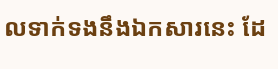លទាក់ទងនឹងឯកសារនេះ ដែ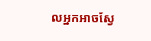លអ្នកអាចស្វែ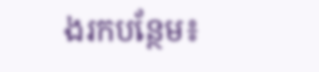ងរកបន្ថែម៖